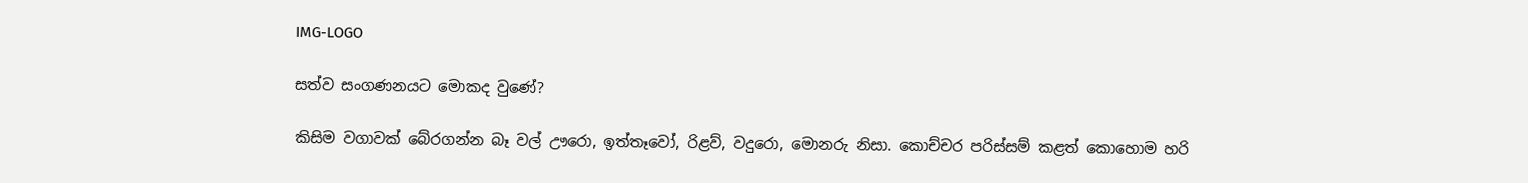IMG-LOGO

සත්ව සංගණනයට මොකද වුණේ?

කිසිම වගාවක් බේරගන්න බෑ වල් ඌරො, ඉත්තෑවෝ, රිළව්, වදුරො, මොනරු නිසා. කොච්චර පරිස්සම් කළත් කොහොම හරි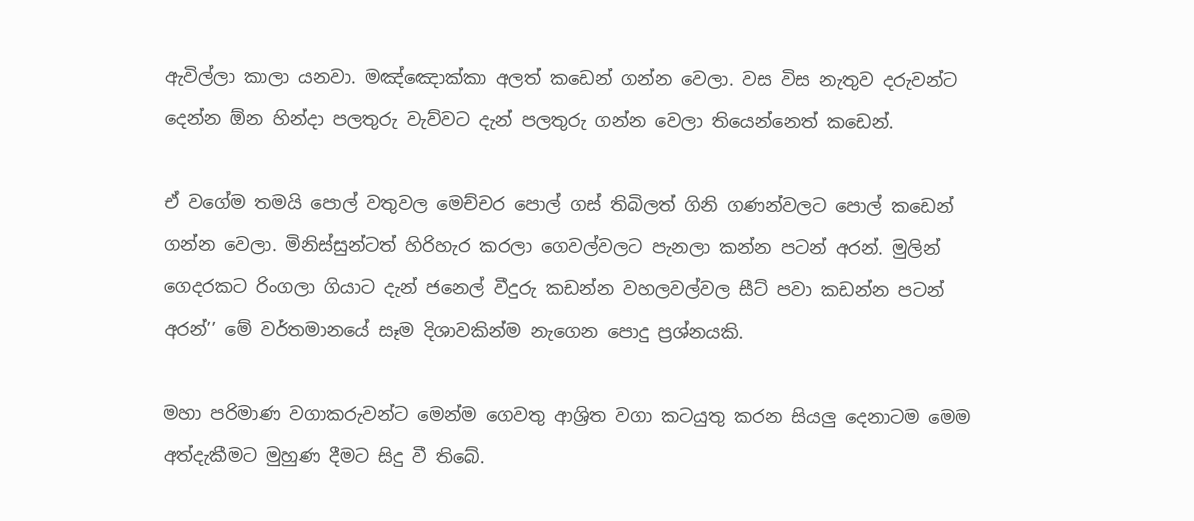ඇවිල්ලා කාලා යනවා. මඤ්ඤොක්කා අලත් කඩෙන් ගන්න වෙලා. වස විස නැතුව දරුවන්ට දෙන්න ඕන හින්දා පලතුරු වැව්වට දැන් පලතුරු ගන්න වෙලා තියෙන්නෙත් කඩෙන්.

ඒ වගේම තමයි පොල් වතුවල මෙච්චර පොල් ගස් තිබිලත් ගිනි ගණන්වලට පොල් කඩෙන් ගන්න වෙලා. මිනිස්සුන්ටත් හිරිහැර කරලා ගෙවල්වලට පැනලා කන්න පටන් අරන්. මුලින් ගෙදරකට රිංගලා ගියාට දැන් ජනෙල් වීදුරු කඩන්න වහලවල්වල සීට් පවා කඩන්න පටන් අරන්’’ මේ වර්තමානයේ සෑම දිශාවකින්ම නැගෙන පොදු ප්‍රශ්නයකි.

මහා පරිමාණ වගාකරුවන්ට මෙන්ම ගෙවතු ආශ්‍රිත වගා කටයුතු කරන සියලු‍ දෙනාටම මෙම අත්දැකීමට මුහුණ දීමට සිදු වී තිබේ.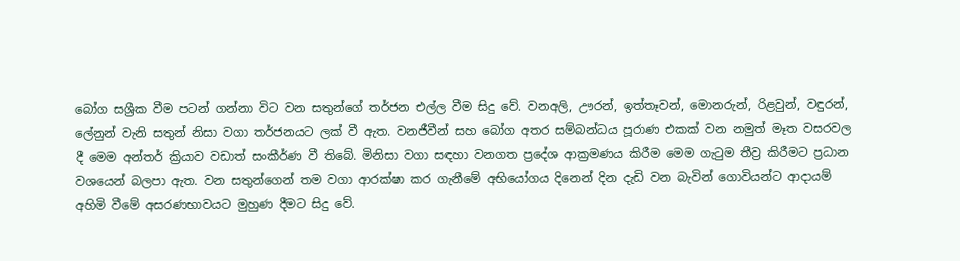බෝග සශ්‍රීක වීම පටන් ගන්නා විට වන සතුන්ගේ තර්ජන එල්ල වීම සිදු වේ. වනඅලි, ඌරන්, ඉත්තෑවන්, මොනරුන්, රිළවුන්, වඳුරන්, ලේනුන් වැනි සතුන් නිසා වගා තර්ජනයට ලක් වී ඇත. වනජීවීන් සහ බෝග අතර සම්බන්ධය පූරාණ එකක් වන නමුත් මෑත වසරවල දී මෙම අන්තර් ක්‍රියාව වඩාත් සංකීර්ණ වී තිබේ. මිනිසා වගා සඳහා වනගත ප්‍රදේශ ආක්‍රමණය කිරීම මෙම ගැටුම තීව්‍ර කිරීමට ප්‍රධාන වශයෙන් බලපා ඇත. වන සතුන්ගෙන් තම වගා ආරක්ෂා කර ගැනීමේ අභියෝගය දිනෙන් දින දැඩි වන බැවින් ගොවියන්ට ආදායම් අහිමි වීමේ අසරණභාවයට මුහුණ දීමට සිදු වේ.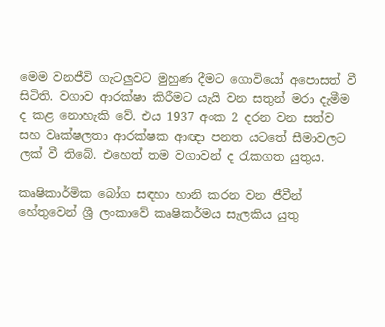මෙම වනජීවි ගැටලු‍වට මුහුණ දීමට ගොවියෝ අපොසත් වී සිටිති. වගාව ආරක්ෂා කිරීමට යැයි වන සතුන් මරා දැමීම ද කළ නොහැකි වේ. එය 1937 අංක 2 දරන වන සත්ව සහ වෘක්ෂලතා ආරක්ෂක ආඥා පනත යටතේ සීමාවලට ලක් වී තිබේ. එහෙත් තම වගාවන් ද රැකගත යුතුය.

කෘෂිකාර්මික බෝග සඳහා හානි කරන වන ජීවීන් හේතුවෙන් ශ්‍රී ලංකාවේ කෘෂිකර්මය සැලකිය යුතු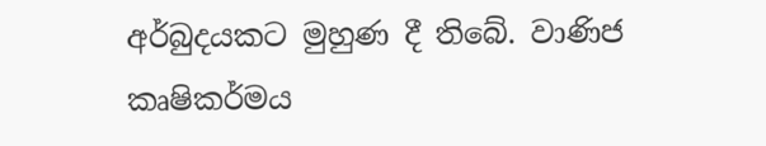අර්බුදයකට මුහුණ දී තිබේ. වාණිජ කෘෂිකර්මය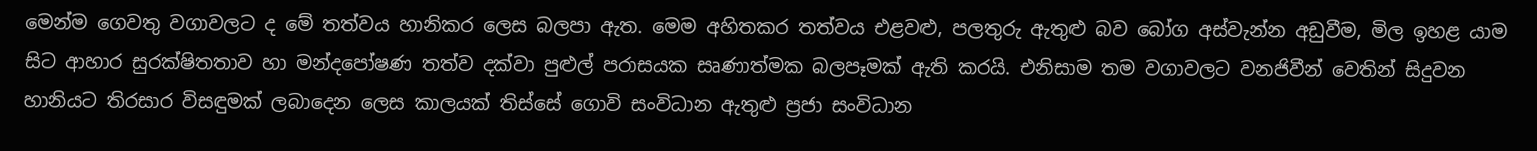මෙන්ම ගෙවතු වගාවලට ද මේ තත්වය හානිකර ලෙස බලපා ඇත. මෙම අහිතකර තත්වය එළවළු, පලතුරු ඇතුළු බව බෝග අස්වැන්න අඩුවීම, මිල ඉහළ යාම සිට ආහාර සුරක්ෂිතතාව හා මන්දපෝෂණ තත්ව දක්වා පුළුල් පරාසයක සෘණාත්මක බලපෑමක් ඇති කරයි. එනිසාම තම වගාවලට වනජිවීන් වෙතින් සිදුවන හානියට තිරසාර විසඳුමක් ලබාදෙන ලෙස කාලයක් තිස්සේ ගොවි සංවිධාන ඇතුළු ප්‍රජා සංවිධාන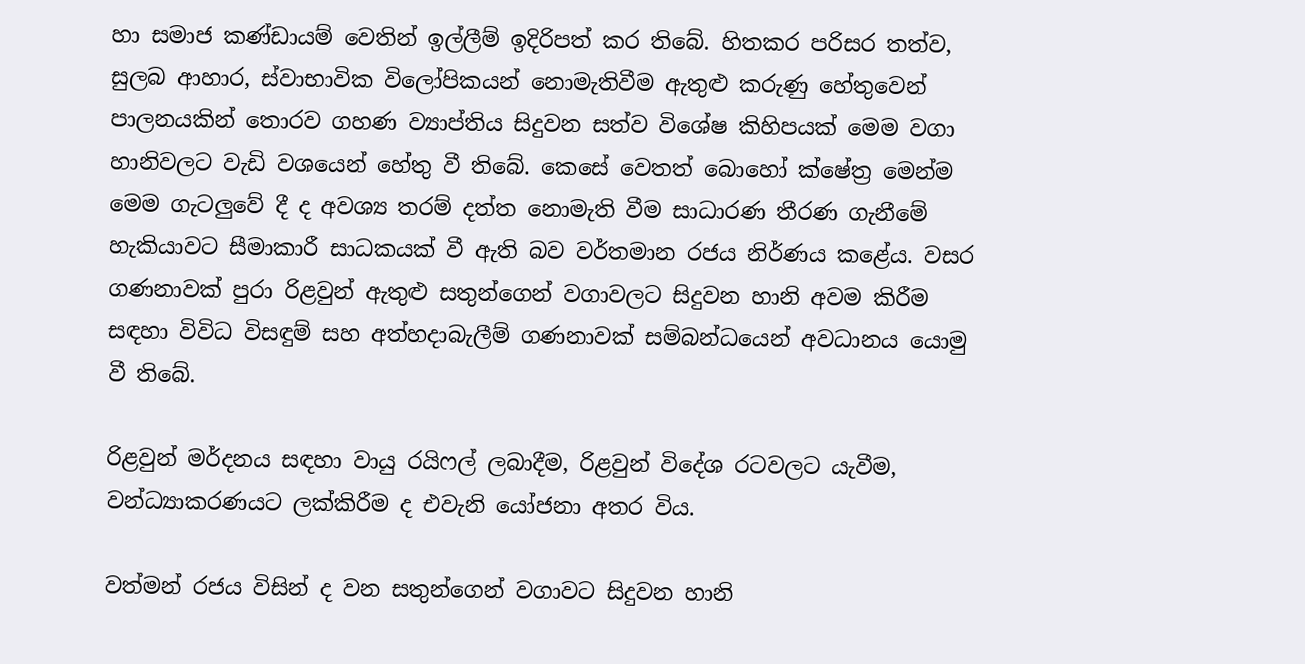හා සමාජ කණ්ඩායම් වෙතින් ඉල්ලීම් ඉදිරිපත් කර තිබේ. හිතකර පරිසර තත්ව, සුලබ ආහාර, ස්වාභාවික විලෝපිකයන් නොමැතිවීම ඇතුළු කරුණු හේතුවෙන් පාලනයකින් තොරව ගහණ ව්‍යාප්තිය සිදුවන සත්ව විශේෂ කිහිපයක් මෙම වගා හානිවලට වැඩි වශයෙන් හේතු වී තිබේ. කෙසේ වෙතත් බොහෝ ක්ෂේත්‍ර මෙන්ම මෙම ගැටලුවේ දී ද අවශ්‍ය තරම් දත්ත නොමැති වීම සාධාරණ තීරණ ගැනීමේ හැකියාවට සීමාකාරී සාධකයක් වී ඇති බව වර්තමාන රජය නිර්ණය කළේය. වසර ගණනාවක් පුරා රිළවුන් ඇතුළු සතුන්ගෙන් වගාවලට සිදුවන හානි අවම කිරීම සඳහා විවිධ විසඳුම් සහ අත්හදාබැලීම් ගණනාවක් සම්බන්ධයෙන් අවධානය යොමු වී තිබේ.

රිළවුන් මර්දනය සඳහා වායු රයිෆල් ලබාදීම, රිළවුන් විදේශ රටවලට යැවීම, වන්ධ්‍යාකරණයට ලක්කිරීම ද එවැනි යෝජනා අතර විය.

වත්මන් රජය විසින් ද වන සතුන්ගෙන් වගාවට සිදුවන හානි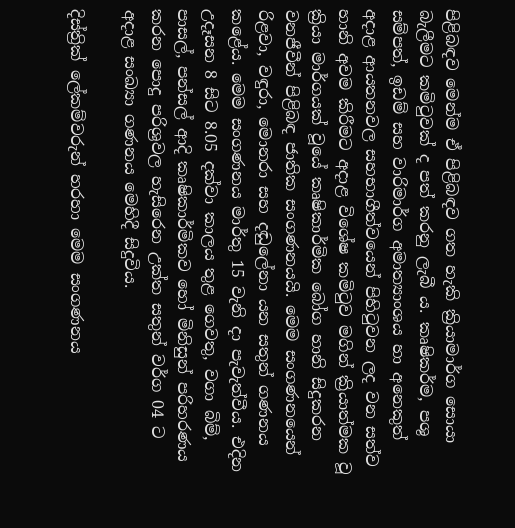පිළිබඳව මෙන්ම ඒ පිළිබඳව ගත හැකි ක්‍රියාමාර්ග සොයා බැලීමට කමිටුවක් ද පත් කරනු ලැබී ය. කෘෂිකර්ම, පශු සම්පත්, ඉඩම් සහ වාරිමාර්ග අමාත්‍යාංශය හා අනෙකුත් අදාළ ආයතනවල සහභාගීත්වයෙන් පිහිටුවන ලද වන සත්ව හානි අවම කිරීමට අදාළ විශේෂ කමිටුව මගින් ක්‍රියාත්මක වූ ක්‍රියා මාර්ගයක් වූයේ කෘෂිකාර්මික බෝග හානි සිදුකරන වනජීවීන් පිළිබඳ ජාතික සංගණනයයි. මෙම සංගණනයෙන් රිළවා, වඳුරා, මොනරා සහ දඬුලේනා යන සතුන් ගණනය කළේය. මෙම සංගණනය මාර්තු 15 වැනි දා පැවැත්වීය. එදින උදෑසන 8 සිට 8.05 දක්වා කාලය තුළ ගෙවතු, වගා බිම්, පාසල්, පන්සල් ආදි කෘෂිකාර්මිකව හෝ මිනිසුන් පරිහරණය කරන පොදු පරිශ්‍රවල හැසිරෙන උක්ත සතුන් වර්ග 04 ට අදාළ සංඛ්‍යා ගණනය මෙහිදී සිදුවිය.

දිස්ත්‍රික් ලේකම්වරුන් හරහා මෙම සංගණනය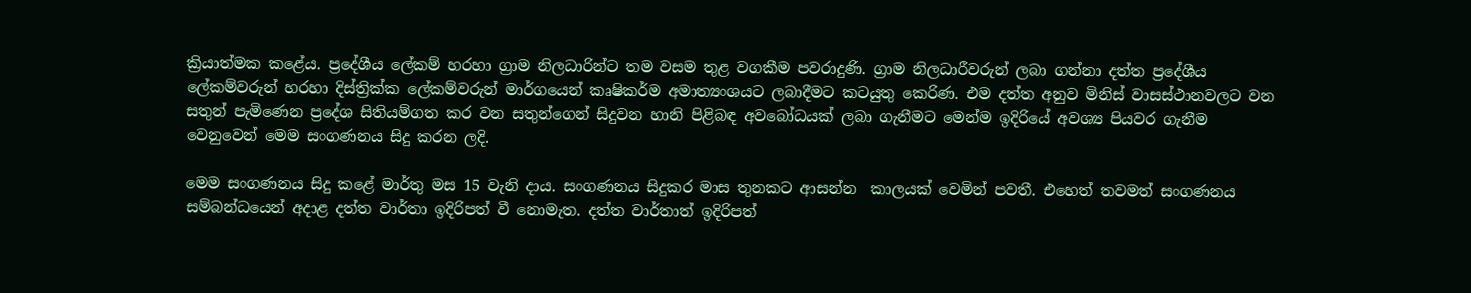ක්‍රියාත්මක කළේය. ප්‍රදේශීය ලේකම් හරහා ග්‍රාම නිලධාරින්ට තම වසම තුළ වගකීම පවරාදුණි. ග්‍රාම නිලධාරීවරුන් ලබා ගන්නා දත්ත ප්‍රදේශීය ලේකම්වරුන් හරහා දිස්ත්‍රික්ක ලේකම්වරුන් මාර්ගයෙන් කෘෂිකර්ම අමාත්‍යංශයට ලබාදීමට කටයුතු කෙරිණ. එම දත්ත අනුව මිනිස් වාසස්ථානවලට වන සතුන් පැමිණෙන ප්‍රදේශ සිතියම්ගත කර වන සතුන්ගෙන් සිදුවන හානි පිළිබඳ අවබෝධයක් ලබා ගැනීමට මෙන්ම ඉදිරියේ අවශ්‍ය පියවර ගැනීම වෙනුවෙන් මෙම සංගණනය සිදු කරන ලදි.

මෙම සංගණනය සිදු කළේ මාර්තු මස 15 වැනි දාය. සංගණනය සිදුකර මාස තුනකට ආසන්න  කාලයක් වෙමින් පවතී. එහෙත් තවමත් සංගණනය සම්බන්ධයෙන් අදාළ දත්ත වාර්තා ඉදිරිපත් වී නොමැත. දත්ත වාර්තාත් ඉදිරිපත්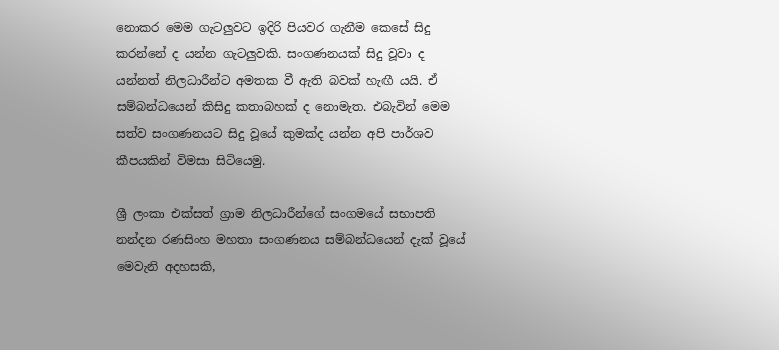නොකර මෙම ගැටලු‍වට ඉදිරි පියවර ගැනීම කෙසේ සිදු කරන්නේ ද යන්න ගැටලු‍වකි. සංගණනයක් සිදු වූවා ද යන්නත් නිලධාරීන්ට අමතක වී ඇති බවක් හැඟී යයි. ඒ සම්බන්ධයෙන් කිසිදු කතාබහක් ද නොමැත. එබැවින් මෙම සත්ව සංගණනයට සිදු වූයේ කුමක්ද යන්න අපි පාර්ශව කීපයකින් විමසා සිටියෙමු.

ශ්‍රී ලංකා එක්සත් ග්‍රාම නිලධාරීන්ගේ සංගමයේ සභාපති නන්දන රණසිංහ මහතා සංගණනය සම්බන්ධයෙන් දැක් වූයේ මෙවැනි අදහසකි,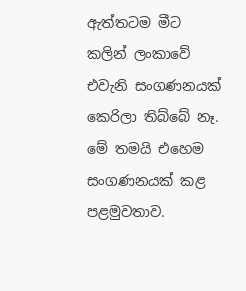ඇත්තටම මීට කලින් ලංකාවේ එවැනි සංගණනයක් කෙරිලා තිබ්බේ නෑ. මේ තමයි එහෙම සංගණනයක් කළ පළමුවතාව.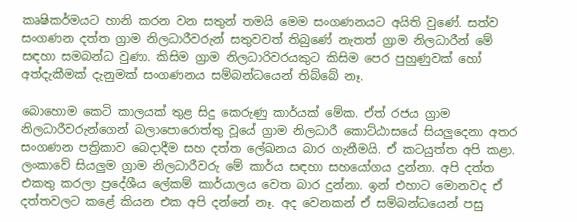කෘෂිකර්මයට හානි කරන වන සතුන් තමයි මෙම සංගණනයට අයිති වුණේ. සත්ව සංගණන දත්ත ග්‍රාම නිලධාරීවරුන් සතුවවත් තිබුණේ නැතත් ග්‍රාම නිලධාරීන් මේ සඳහා සමබන්ධ වුණා. කිසිම ග්‍රාම නිලධාරිවරයකුට කිසිම පෙර පුහුණුවක් හෝ අත්දැකීමක් දැනුමක් සංගණනය සම්බන්ධයෙන් තිබ්බේ නෑ.

බොහොම කෙටි කාලයක් තුළ සිදු කෙරුණු කාර්යක් මේක. ඒත් රජය ග්‍රාම නිලධාරීවරුන්ගෙන් බලාපොරොත්තු වූයේ ග්‍රාම නිලධාරී කොට්ඨාසයේ සියලු‍දෙනා අතර සංගණන පත්‍රිකාව බෙදාදීම සහ දත්ත ලේඛනය බාර ගැනීමයි. ඒ කටයුත්ත අපි කළා. ලංකාවේ සියලු‍ම ග්‍රාම නිලධාරීවරු මේ කාර්ය සඳහා සහයෝගය දුන්නා. අපි දත්ත එකතු කරලා ප්‍රදේශීය ලේකම් කාර්යාලය වෙත බාර දුන්නා. ඉන් එහාට මොනවද ඒ දත්තවලට කළේ කියන එක අපි දන්නේ නෑ. අද වෙනකන් ඒ සම්බන්ධයෙන් පසු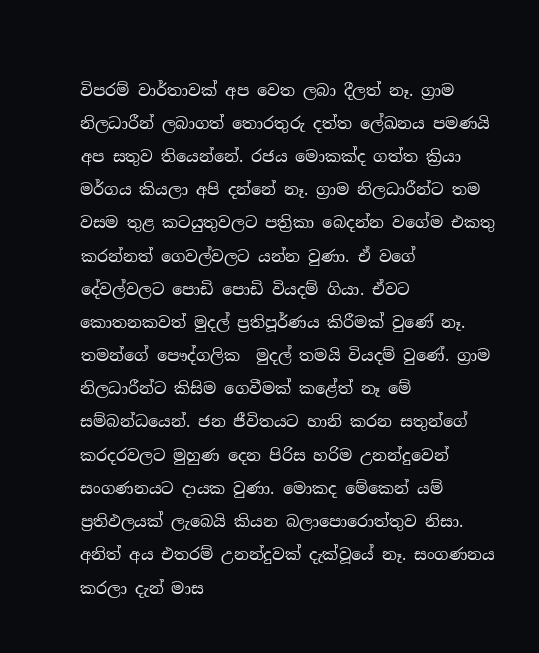විපරම් වාර්තාවක් අප වෙත ලබා දීලත් නෑ. ග්‍රාම නිලධාරීන් ලබාගත් තොරතුරු දත්ත ලේඛනය පමණයි අප සතුව තියෙන්නේ. රජය මොකක්ද ගත්ත ක්‍රියා මර්ගය කියලා අපි දන්නේ නෑ. ග්‍රාම නිලධාරීන්ට තම වසම තුළ කටයුතුවලට පත්‍රිකා බෙදන්න වගේම එකතු කරන්නත් ගෙවල්වලට යන්න වුණා. ඒ වගේ දේවල්වලට පොඩි පොඩි වියදම් ගියා. ඒවට කොතනකවත් මුදල් ප්‍රතිපූර්ණය කිරීමක් වුණේ නෑ. තමන්ගේ පෞද්ගලික  මුදල් තමයි වියදම් වුණේ. ග්‍රාම නිලධාරීන්ට කිසිම ගෙවීමක් කළේත් නෑ මේ සම්බන්ධයෙන්. ජන ජීවිතයට හානි කරන සතුන්ගේ කරදරවලට මුහුණ දෙන පිරිස හරිම උනන්දුවෙන් සංගණනයට දායක වුණා. මොකද මේකෙන් යම් ප්‍රතිඵලයක් ලැබෙයි කියන බලාපොරොත්තුව නිසා. අනිත් අය එතරම් උනන්දුවක් දැක්වූයේ නෑ. සංගණනය කරලා දැන් මාස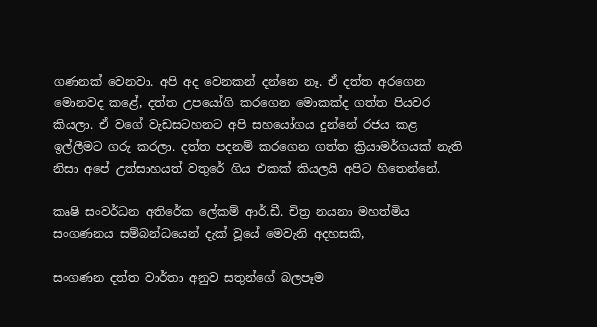ගණනක් වෙනවා. අපි අද වෙනකන් දන්නෙ නෑ. ඒ දත්ත අරගෙන මොනවද කළේ, දත්ත උපයෝගි කරගෙන මොකක්ද ගත්ත පියවර කියලා. ඒ වගේ වැඩසටහනට අපි සහයෝගය දුන්නේ රජය කළ ඉල්ලීමට ගරු කරලා. දත්ත පදනම් කරගෙන ගත්ත ක්‍රියාමර්ගයක් නැති නිසා අපේ උත්සාහයත් වතුරේ ගිය එකක් කියලයි අපිට හිතෙන්නේ.

කෘෂි සංවර්ධන අතිරේක ලේකම් ආර්.ඩී. චිත්‍ර නයනා මහත්මිය සංගණනය සම්බන්ධයෙන් දැක් වූයේ මෙවැනි අදහසකි,

සංගණන දත්ත වාර්තා අනුව සතුන්ගේ බලපෑම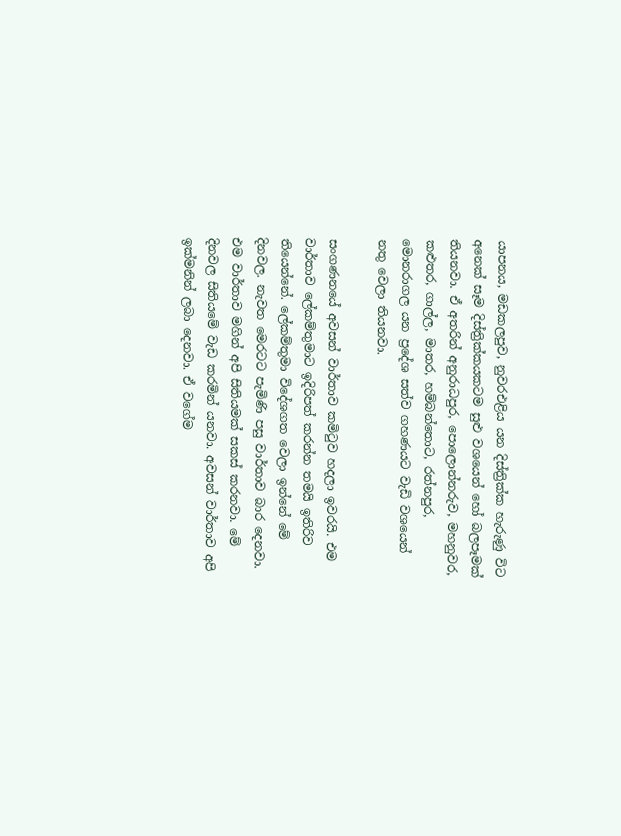යාපනය, මඩකලපුව, නුවරඑළිය යන දිස්ත්‍රික්ක හැරුණු විට අනෙක් සෑම දිස්ත්‍රික්කයකටම සුළු වශයෙන් හෝ බලපෑමක් තියනවා. ඒ අතරින් අනුරාධපුර, පොලොන්නරුව, මහනුවර, කළුතර, ගාල්ල, මාතර, හම්බන්තොට, රත්නපුර, මොනරාගල යන ප්‍රදේශ සත්ව ගහණයට වැඩි වශයෙන් නතු වෙලා තියනවා.

සංගණනයේ අවසන් වාර්තාව කමිටුව හදලා ඉවරයි. එම වාර්තාව ලේකම්තුමාට ඉදිරිපත් කරන්න තමයි ඉතිරිව තියෙන්නේ. ලේකම්තුමා විදේශගත වෙලා ඉන්නේ මේ දිනවල. නැවත මෙරටට පැමිණි පසු වාර්තාව බාර දෙනවා. එම වාර්තාව මගින් අපි සිතියමක් සකස් කරනවා. මේ දිනවල සිතියමේ වැඩ කරමින් යනවා. අවසන් වාර්තාව අපි ඉක්මනින් ලබා දෙනවා. ඒ වගේම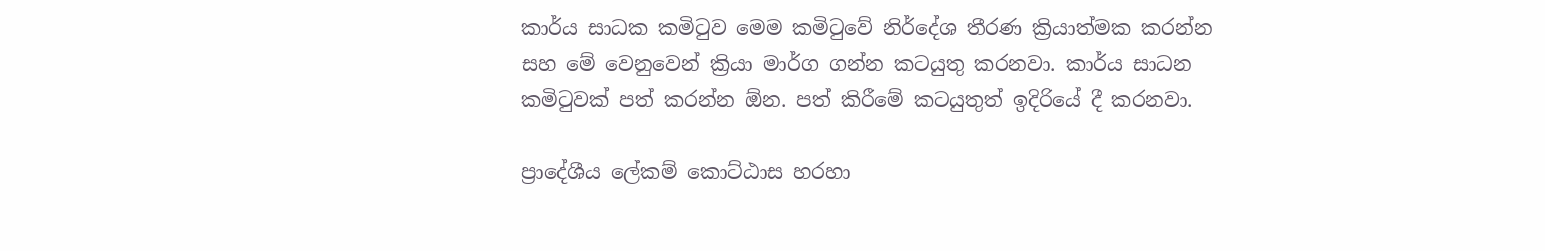කාර්ය සාධක කමිටුව මෙම කමිටුවේ නිර්දේශ තීරණ ක්‍රියාත්මක කරන්න සහ මේ වෙනුවෙන් ක්‍රියා මාර්ග ගන්න කටයුතු කරනවා. කාර්ය සාධන කමිටුවක් පත් කරන්න ඕන. පත් කිරීමේ කටයුතුත් ඉදිරියේ දී කරනවා.

ප්‍රාදේශීය ලේකම් කොට්ඨාස හරහා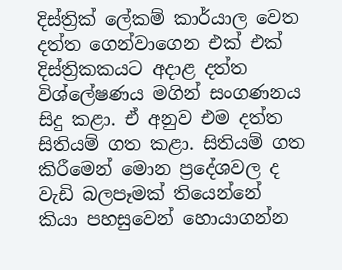දිස්ත්‍රික් ලේකම් කාර්යාල වෙත දත්ත ගෙන්වාගෙන එක් එක් දිස්ත්‍රිකකයට අදාළ දත්ත විශ්ලේෂණය මගින් සංගණනය සිදු කළා. ඒ අනුව එම දත්ත සිතියම් ගත කළා. සිතියම් ගත කිරීමෙන් මොන ප්‍රදේශවල ද වැඩි බලපෑමක් තියෙන්නේ කියා පහසුවෙන් හොයාගන්න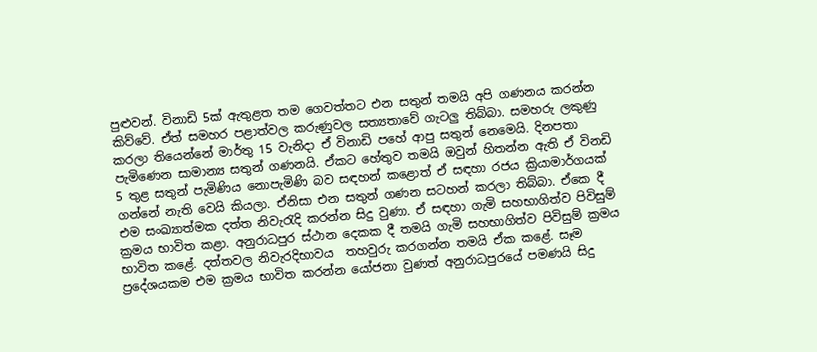පුළුවන්. විනාඩි 5ක් ඇතුළත තම ගෙවත්තට එන සතුන් තමයි අපි ගණනය කරන්න කිව්වේ. ඒත් සමහර පළාත්වල කරුණුවල සත්‍යතාවේ ගැටලු‍ තිබ්බා. සමහරු ලකුණු කරලා තියෙන්නේ මාර්තු 15 වැනිදා ඒ විනාඩි පහේ ආපු සතුන් නෙමෙයි. දිනපතා පැමිණෙන සාමාන්‍ය සතුන් ගණනයි. ඒකට හේතුව තමයි ඔවුන් හිතන්න ඇති ඒ විනඩි 5 තුළ සතුන් පැමිණිය නොපැමිණි බව සඳහන් කළොත් ඒ සඳහා රජය ක්‍රියාමාර්ගයක් ගන්නේ නැති වෙයි කියලා. ඒනිසා එන සතුන් ගණන සටහන් කරලා තිබ්බා. ඒකෙ දී එම සංඛ්‍යාත්මක දත්ත නිවැරැදි කරන්න සිදු වුණා. ඒ සඳහා ගැමි සහභාගිත්ව පිවිසුම් ක්‍රමය භාවිත කළා. අනුරාධපුර ස්ථාන දෙකක දී තමයි ගැමි සහභාගිත්ව පිවිසුම් ක්‍රමය භාවිත කළේ. දත්තවල නිවැරදිභාවය  තහවුරු කරගන්න තමයි ඒක කළේ. සෑම ප්‍රදේශයකම එම ක්‍රමය භාවිත කරන්න යෝජනා වුණත් අනුරාධපුරයේ පමණයි සිදු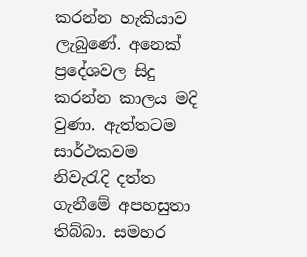කරන්න හැකියාව ලැබුණේ. අනෙක් ප්‍රදේශවල සිදු කරන්න කාලය මදි වුණා. ඇත්තටම සාර්ථකවම නිවැරැදි දත්ත ගැනීමේ අපහසුතා තිබ්බා. සමහර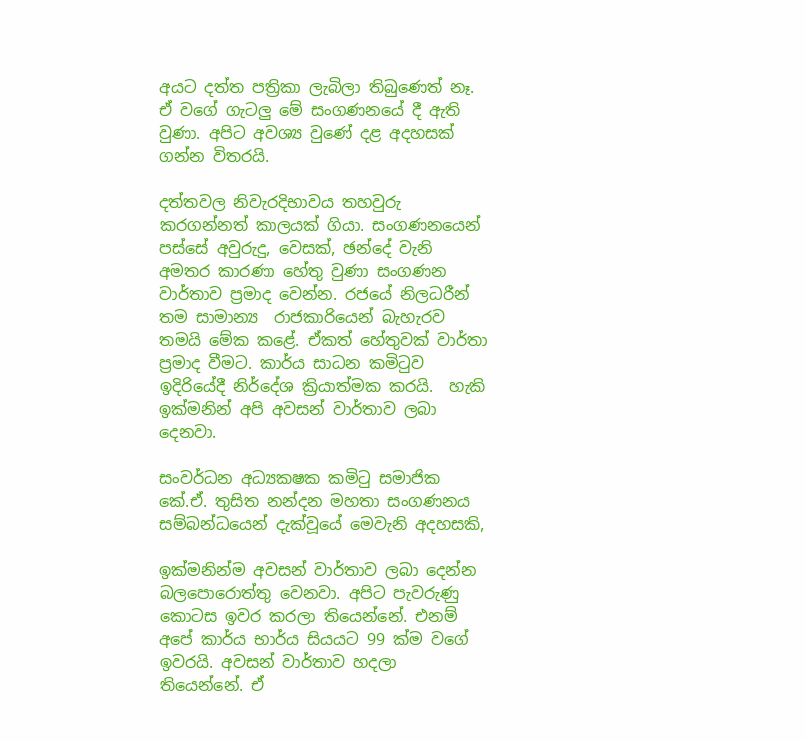අයට දත්ත පත්‍රිකා ලැබිලා තිබුණෙත් නෑ. ඒ වගේ ගැටලු‍ මේ සංගණනයේ දී ඇති වුණා. අපිට අවශ්‍ය වුණේ දළ අදහසක් ගන්න විතරයි.

දත්තවල නිවැරදිභාවය තහවුරු කරගන්නත් කාලයක් ගියා. සංගණනයෙන් පස්සේ අවුරුදු, වෙසක්, ඡන්දේ වැනි අමතර කාරණා හේතු වුණා සංගණන වාර්තාව ප්‍රමාද වෙන්න. රජයේ නිලධරීන් තම සාමාන්‍ය  රාජකාරියෙන් බැහැරව තමයි මේක කළේ. ඒකත් හේතුවක් වාර්තා ප්‍රමාද වීමට. කාර්ය සාධන කමිටුව ඉදිරියේදී නිර්දේශ ක්‍රියාත්මක කරයි.  හැකි ඉක්මනින් අපි අවසන් වාර්තාව ලබා දෙනවා.

සංවර්ධන අධ්‍යකෂක කමිටු සමාජික කේ.ඒ. තුසිත නන්දන මහතා සංගණනය සම්බන්ධයෙන් දැක්වූයේ මෙවැනි අදහසකි,

ඉක්මනින්ම අවසන් වාර්තාව ලබා දෙන්න බලපොරොත්තු වෙනවා. අපිට පැවරුණු කොටස ඉවර කරලා තියෙන්නේ. එනම් අපේ කාර්ය භාර්ය සියයට 99 ක්ම වගේ ඉවරයි. අවසන් වාර්තාව හදලා තියෙන්නේ. ඒ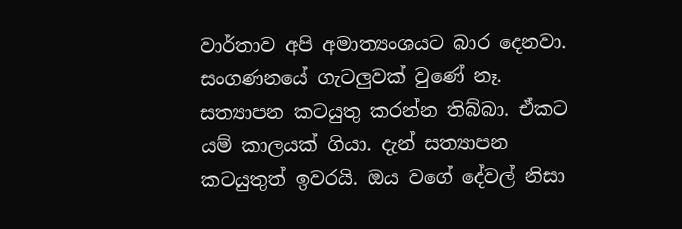වාර්තාව අපි අමාත්‍යංශයට බාර දෙනවා. සංගණනයේ ගැටලු‍වක් වුණේ නෑ. සත්‍යාපන කටයුතු කරන්න තිබ්බා. ඒකට යම් කාලයක් ගියා. දැන් සත්‍යාපන කටයුතුත් ඉවරයි. ඔය වගේ දේවල් නිසා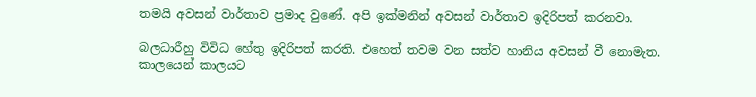තමයි අවසන් වාර්තාව ප්‍රමාද වුණේ. අපි ඉක්මනින් අවසන් වාර්තාව ඉදිරිපත් කරනවා.

බලධාරීහු විවිධ හේතු ඉදිරිපත් කරති. එහෙත් තවම වන සත්ව හානිය අවසන් වී නොමැත. කාලයෙන් කාලයට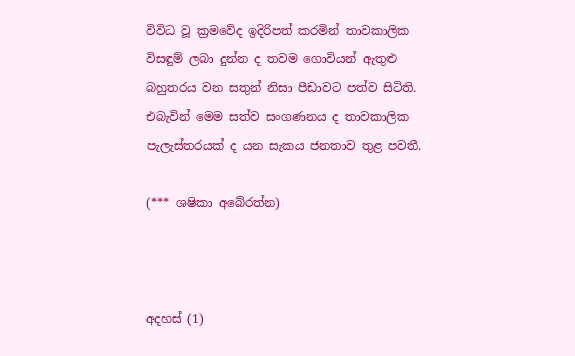විවිධ වූ ක්‍රමවේද ඉදිරිපත් කරමින් තාවකාලික විසඳුම් ලබා දුන්න ද තවම ගොවියන් ඇතුළු බහුතරය වන සතුන් නිසා පීඩාවට පත්ව සිටිති. එබැවින් මෙම සත්ව සංගණනය ද තාවකාලික පැලැස්තරයක් ද යන සැකය ජනතාව තුළ පවතී.

(*** ශෂිකා අබේරත්න)



අදහස් (1)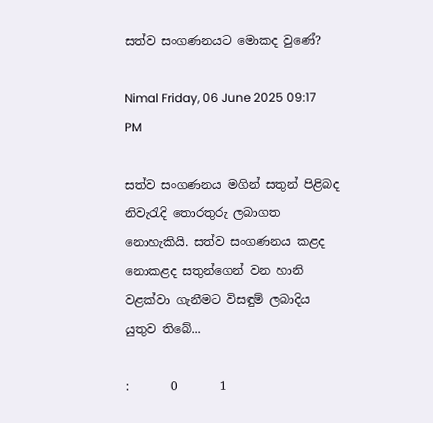සත්ව සංගණනයට මොකද වුණේ?

Nimal Friday, 06 June 2025 09:17 PM

සත්ව සංගණනය මගින් සතුන් පිළිබද නිවැරැදි තොරතුරු ලබාගත නොහැකියි. සත්ව සංගණනය කළද නොකළද සතුන්ගෙන් වන හානි වළක්වා ගැනීමට විසඳුම් ලබාදිය යුතුව තිබේ...

:       0       1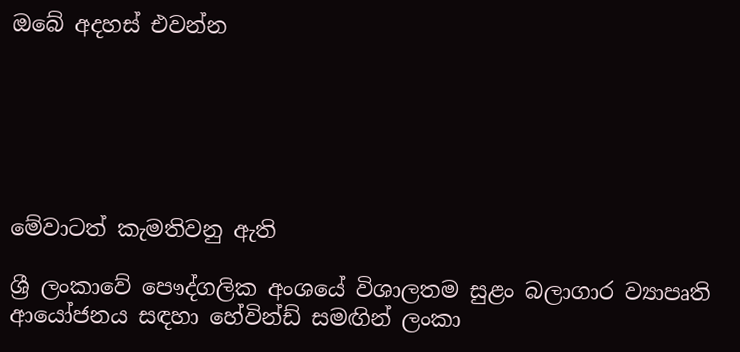ඔබේ අදහස් එවන්න






මේවාටත් කැමතිවනු ඇති

ශ්‍රී ලංකාවේ පෞද්ගලික අංශයේ විශාලතම සුළං බලාගාර ව්‍යාපෘති ආයෝජනය සඳහා හේවින්ඩ් සමඟින් ලංකා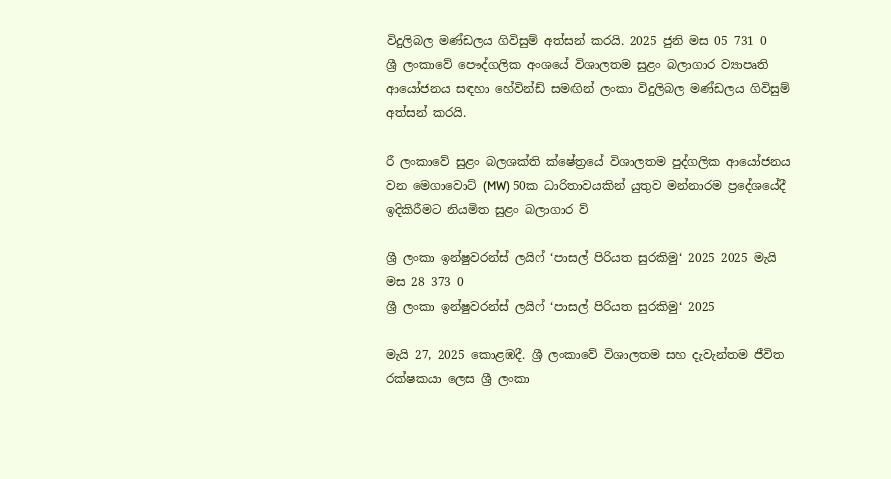විදුලිබල මණ්ඩලය ගිවිසුම් අත්සන් කරයි. 2025 ජුනි මස 05 731 0
ශ්‍රී ලංකාවේ පෞද්ගලික අංශයේ විශාලතම සුළං බලාගාර ව්‍යාපෘති ආයෝජනය සඳහා හේවින්ඩ් සමඟින් ලංකා විදුලිබල මණ්ඩලය ගිවිසුම් අත්සන් කරයි.

රී ලංකාවේ සුළං බලශක්ති ක්ෂේත්‍රයේ විශාලතම පුද්ගලික ආයෝජනය වන මෙගාවොට් (MW) 50ක ධාරිතාවයකින් යුතුව මන්නාරම ප්‍රදේශයේදී ඉදිකිරීමට නියමිත සුළං බලාගාර ව්‍

ශ්‍රී ලංකා ඉන්ෂුවරන්ස් ලයිෆ් ‘පාසල් පිරියත සුරකිමු‘ 2025 2025 මැයි මස 28 373 0
ශ්‍රී ලංකා ඉන්ෂුවරන්ස් ලයිෆ් ‘පාසල් පිරියත සුරකිමු‘ 2025

මැයි 27, 2025 කොළඹදී. ශ්‍රී ලංකාවේ විශාලතම සහ දැවැන්තම ජීවිත රක්ෂකයා ලෙස ශ්‍රී ලංකා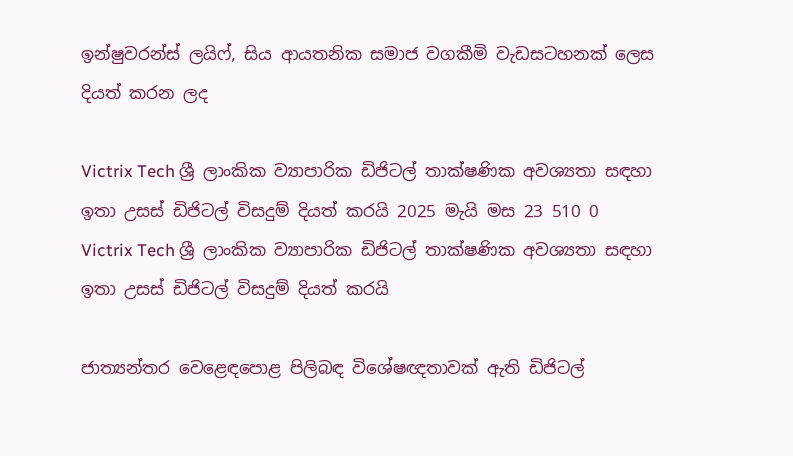ඉන්ෂුවරන්ස් ලයිෆ්, සිය ආයතනික සමාජ වගකීමි වැඩසටහනක් ලෙස දියත් කරන ලද

Victrix Tech ශ්‍රී ලාංකික ව්‍යාපාරික ඩිජිටල් තාක්ෂණික අවශ්‍යතා සඳහා ඉතා උසස් ඩිජිටල් විසදුම් දියත් කරයි 2025 මැයි මස 23 510 0
Victrix Tech ශ්‍රී ලාංකික ව්‍යාපාරික ඩිජිටල් තාක්ෂණික අවශ්‍යතා සඳහා ඉතා උසස් ඩිජිටල් විසදුම් දියත් කරයි

ජාත්‍යන්තර වෙළෙඳපොළ පිලිබඳ විශේෂඥතාවක් ඇති ඩිජිටල්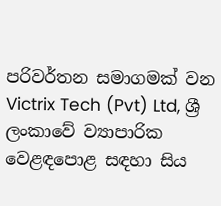පරිවර්තන සමාගමක් වන Victrix Tech (Pvt) Ltd, ශ්‍රී ලංකාවේ ව්‍යාපාරික වෙළඳපොළ සඳහා සිය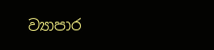ව්‍යාපාර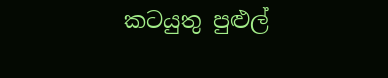කටයුතු පුළුල්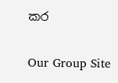කර

Our Group Site